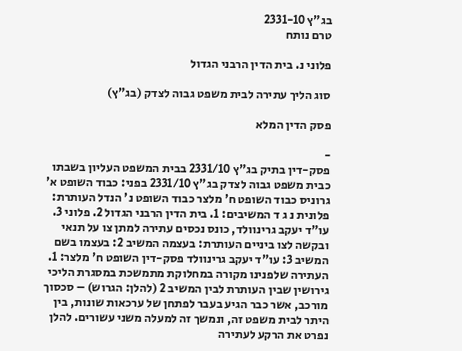בג"ץ 2331-10
טרם נותח

פלוני נ. בית הדין הרבני הגדול

סוג הליך עתירה לבית משפט גבוה לצדק (בג"ץ)

פסק הדין המלא

-
פסק-דין בתיק בג"ץ 2331/10 בבית המשפט העליון בשבתו כבית משפט גבוה לצדק בג"ץ 2331/10 בפני: כבוד השופט א' גרוניס כבוד השופט ח' מלצר כבוד השופט נ' הנדל העותרת: פלונית נ ג ד המשיבים: 1. בית הדין הרבני הגדול 2. פלוני 3. עו"ד יעקב גרינוולד, כונס נכסים עתירה למתן צו על תנאי ובקשה לצו ביניים העותרת: בעצמה המשיב 2: בעצמו בשם המשיב 3: עו"ד יעקב גרינוולד פסק-דין השופט ח' מלצר: 1. העתירה שלפנינו מקורה במחלוקת מתמשכת במסגרת הליכי גירושין שבין העותרת לבין המשיב 2 (להלן: הגרוש) – סכסוך מורכב, אשר כבר הגיע בעבר לפתחן של ערכאות שונות, בין היתר לבית משפט זה, ונמשך זה למעלה משני עשורים. להלן נפרט את הרקע לעתירה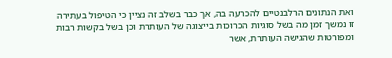ואת הנתונים הרלבנטיים להכרעה בה, אך כבר בשלב זה נציין כי הטיפול בעתירה זו נמשך זמן מה בשל סוגיות הכרוכות בייצוגה של העותרת וכן בשל בקשות רבות ומפורטות שהגישה העותרת, אשר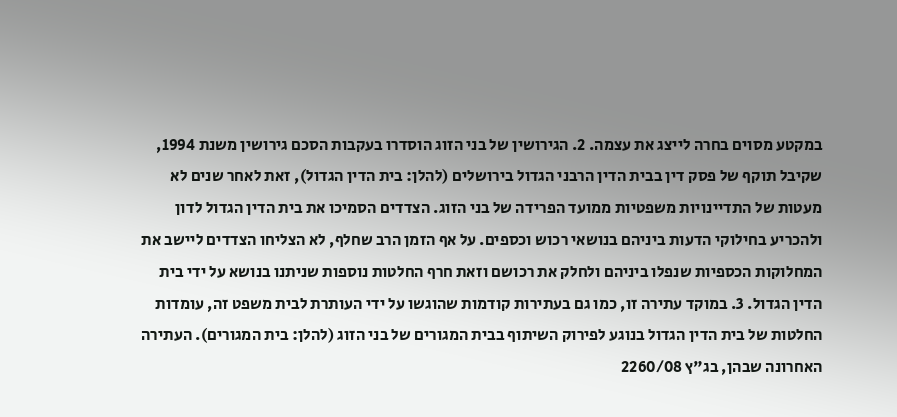במקטע מסוים בחרה לייצג את עצמה. 2. הגירושין של בני הזוג הוסדרו בעקבות הסכם גירושין משנת 1994, שקיבל תוקף של פסק דין בבית הדין הרבני הגדול בירושלים (להלן: בית הדין הגדול), זאת לאחר שנים לא מעטות של התדיינויות משפטיות ממועד הפרידה של בני הזוג. הצדדים הסמיכו את בית הדין הגדול לדון ולהכריע בחילוקי הדעות ביניהם בנושאי רכוש וכספים. על אף הזמן הרב שחלף, לא הצליחו הצדדים ליישב את המחלוקות הכספיות שנפלו ביניהם ולחלק את רכושם וזאת חרף החלטות נוספות שניתנו בנושא על ידי בית הדין הגדול. 3. במוקד עתירה זו, כמו גם בעתירות קודמות שהוגשו על ידי העותרת לבית משפט זה, עומדות החלטות של בית הדין הגדול בנוגע לפירוק השיתוף בבית המגורים של בני הזוג (להלן: בית המגורים). העתירה האחרונה שבהן, בג"ץ 2260/08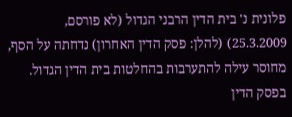פלונית נ' בית הדין הרבני הגדול (לא פורסם, 25.3.2009) (להלן: פסק הדין האחרון) נדחתה על הסף, מחוסר עילה להתערבות בהחלטות בית הדין הגדול. בפסק הדין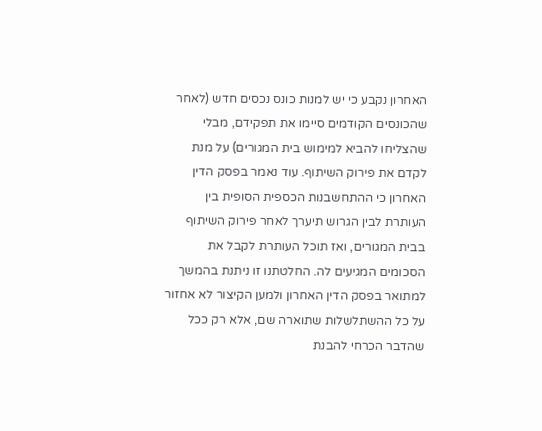האחרון נקבע כי יש למנות כונס נכסים חדש (לאחר שהכונסים הקודמים סיימו את תפקידם, מבלי שהצליחו להביא למימוש בית המגורים) על מנת לקדם את פירוק השיתוף. עוד נאמר בפסק הדין האחרון כי ההתחשבנות הכספית הסופית בין העותרת לבין הגרוש תיערך לאחר פירוק השיתוף בבית המגורים, ואז תוכל העותרת לקבל את הסכומים המגיעים לה. החלטתנו זו ניתנת בהמשך למתואר בפסק הדין האחרון ולמען הקיצור לא אחזור על כל ההשתלשלות שתוארה שם, אלא רק ככל שהדבר הכרחי להבנת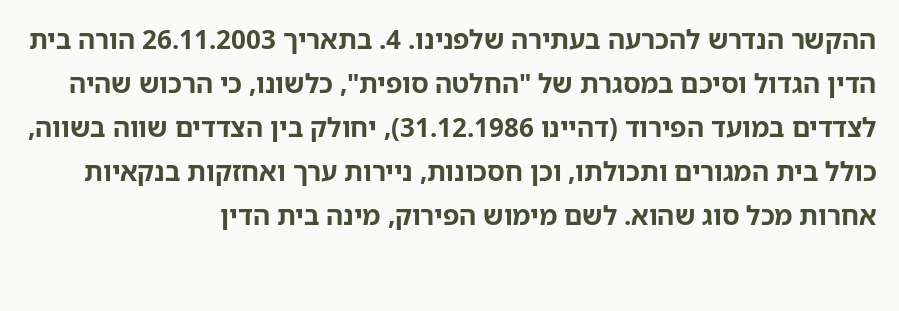ההקשר הנדרש להכרעה בעתירה שלפנינו. 4. בתאריך 26.11.2003 הורה בית הדין הגדול וסיכם במסגרת של "החלטה סופית", כלשונו, כי הרכוש שהיה לצדדים במועד הפירוד (דהיינו 31.12.1986), יחולק בין הצדדים שווה בשווה, כולל בית המגורים ותכולתו, וכן חסכונות, ניירות ערך ואחזקות בנקאיות אחרות מכל סוג שהוא. לשם מימוש הפירוק, מינה בית הדין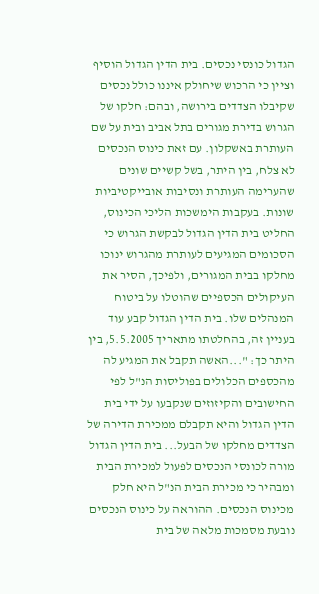הגדול כונסי נכסים. בית הדין הגדול הוסיף וציין כי הרכוש שיחולק איננו כולל נכסים שקיבלו הצדדים בירושה, ובהם: חלקו של הגרוש בדירת מגורים בתל אביב ובית על שם העותרת באשקלון. עם זאת כינוס הנכסים לא צלח, בין היתר, בשל קשיים שונים שהערימה העותרת ונסיבות אובייקטיביות שונות. בעקבות הימשכות הליכי הכינוס, החליט בית הדין הגדול לבקשת הגרוש כי הסכומים המגיעים לעותרת מהגרוש ינוכו מחלקו בבית המגורים, ולפיכך, הסיר את העיקולים הכספיים שהוטלו על ביטוח המנהלים שלו. בית הדין הגדול קבע עוד בעניין זה, בהחלטתו מתאריך 5.5.2005, בין היתר כך: "...האשה תקבל את המגיע לה מהכספים הכלולים בפוליסות הנ"ל לפי החישובים והקיזוזים שנקבעו על ידי בית הדין הגדול והיא תקבלם ממכירת הדירה של הצדדים מחלקו של הבעל... בית הדין הגדול מורה לכונסי הנכסים לפעול למכירת הבית ומבהיר כי מכירת הבית הנ"ל היא חלק מכינוס הנכסים. ההוראה על כינוס הנכסים נובעת מסמכות מלאה של בית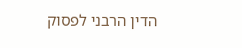הדין הרבני לפסוק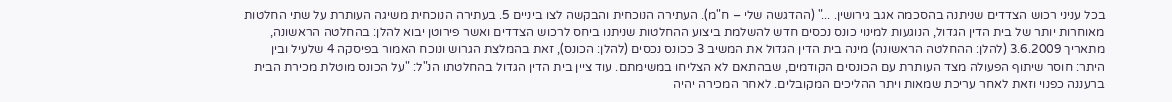בכל עניני רכוש הצדדים שניתנה בהסכמה אגב גירושין. ..." (ההדגשה שלי – ח"מ). העתירה הנוכחית והבקשה לצו ביניים 5. בעתירה הנוכחית משיגה העותרת על שתי החלטות מאוחרות יותר של בית הדין הגדול, הנוגעות למינוי כונס נכסים חדש להשלמת ביצוע ההחלטות שניתנו ביחס לרכוש הצדדים ואשר פירוטן יבוא להלן: בהחלטה הראשונה, מתאריך 3.6.2009 (להלן: ההחלטה הראשונה) מינה בית הדין הגדול את המשיב 3 ככונס נכסים (להלן: הכונס), זאת בהמלצת הגרוש ונוכח האמור בפיסקה 4 שלעיל ובין היתר: חוסר שיתוף הפעולה מצד העותרת עם הכונסים הקודמים, שבהתאם לא הצליחו במשימתם. עוד ציין בית הדין הגדול בהחלטתו הנ"ל: "על הכונס מוטלת מכירת הבית ברעננה כפנוי וזאת לאחר עריכת שמאות ויתר ההליכים המקובלים. לאחר המכירה יהיה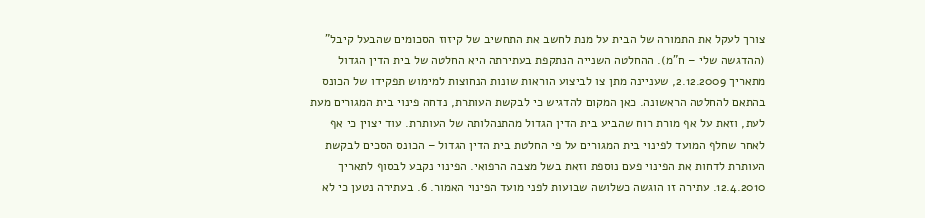צורך לעקל את התמורה של הבית על מנת לחשב את התחשיב של קיזוז הסכומים שהבעל קיבל" (ההדגשה שלי – ח"מ). ההחלטה השנייה הנתקפת בעתירתה היא החלטה של בית הדין הגדול מתאריך 2.12.2009, שעניינה מתן צו לביצוע הוראות שונות הנחוצות למימוש תפקידו של הכונס בהתאם להחלטה הראשונה. כאן המקום להדגיש כי לבקשת העותרת, נדחה פינוי בית המגורים מעת לעת, וזאת על אף מורת רוח שהביע בית הדין הגדול מהתנהלותה של העותרת. עוד יצוין כי אף לאחר שחלף המועד לפינוי בית המגורים על פי החלטת בית הדין הגדול – הכונס הסכים לבקשת העותרת לדחות את הפינוי פעם נוספת וזאת בשל מצבה הרפואי. הפינוי נקבע לבסוף לתאריך 12.4.2010. עתירה זו הוגשה כשלושה שבועות לפני מועד הפינוי האמור. 6. בעתירה נטען כי לא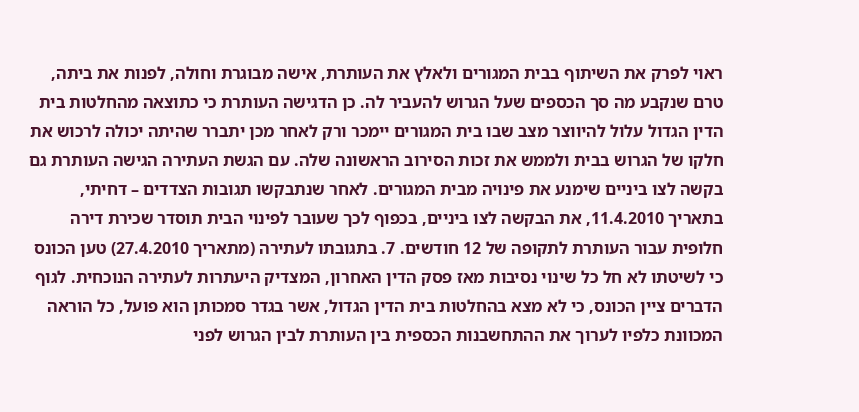ראוי לפרק את השיתוף בבית המגורים ולאלץ את העותרת, אישה מבוגרת וחולה, לפנות את ביתה, טרם שנקבע מה סך הכספים שעל הגרוש להעביר לה. כן הדגישה העותרת כי כתוצאה מהחלטות בית הדין הגדול עלול להיווצר מצב שבו בית המגורים יימכר ורק לאחר מכן יתברר שהיתה יכולה לרכוש את חלקו של הגרוש בבית ולממש את זכות הסירוב הראשונה שלה. עם הגשת העתירה הגישה העותרת גם בקשה לצו ביניים שימנע את פינויה מבית המגורים. לאחר שנתבקשו תגובות הצדדים – דחיתי, בתאריך 11.4.2010, את הבקשה לצו ביניים, בכפוף לכך שעובר לפינוי הבית תוסדר שכירת דירה חלופית עבור העותרת לתקופה של 12 חודשים. 7. בתגובתו לעתירה (מתאריך 27.4.2010) טען הכונס כי לשיטתו לא חל כל שינוי נסיבות מאז פסק הדין האחרון, המצדיק היעתרות לעתירה הנוכחית. לגוף הדברים ציין הכונס, כי לא מצא בהחלטות בית הדין הגדול, אשר בגדר סמכותן הוא פועל, כל הוראה המכוונת כלפיו לערוך את ההתחשבנות הכספית בין העותרת לבין הגרוש לפני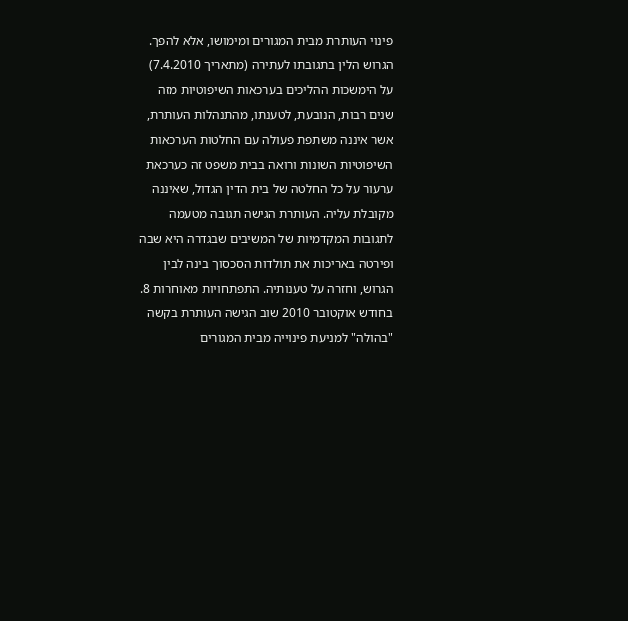פינוי העותרת מבית המגורים ומימושו, אלא להפך. הגרוש הלין בתגובתו לעתירה (מתאריך 7.4.2010) על הימשכות ההליכים בערכאות השיפוטיות מזה שנים רבות, הנובעת, לטענתו, מהתנהלות העותרת, אשר איננה משתפת פעולה עם החלטות הערכאות השיפוטיות השונות ורואה בבית משפט זה כערכאת ערעור על כל החלטה של בית הדין הגדול, שאיננה מקובלת עליה. העותרת הגישה תגובה מטעמה לתגובות המקדמיות של המשיבים שבגדרה היא שבה ופירטה באריכות את תולדות הסכסוך בינה לבין הגרוש, וחזרה על טענותיה. התפתחויות מאוחרות 8. בחודש אוקטובר 2010 שוב הגישה העותרת בקשה "בהולה" למניעת פינוייה מבית המגורים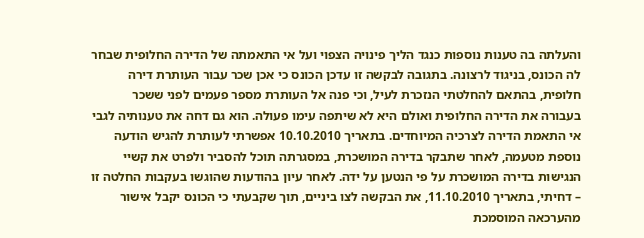והעלתה בה טענות נוספות כנגד הליך פינויה הצפוי ועל אי התאמתה של הדירה החלופית שבחר לה הכונס, בניגוד לרצונה. בתגובה לבקשה זו עדכן הכונס כי אכן שכר עבור העותרת דירה חלופית, בהתאם להחלטתי הנזכרת לעיל, וכי פנה אל העותרת מספר פעמים לפני ששכר בעבורה את הדירה החלופית ואולם היא לא שיתפה עימו פעולה. הוא גם דחה את טענותיה לגבי אי התאמת הדירה לצרכיה המיוחדים. בתאריך 10.10.2010 אפשרתי לעותרת להגיש הודעה נוספת מטעמה, לאחר שתבקר בדירה המושכרת, במסגרתה תוכל להסביר ולפרט את קשיי הנגישות בדירה המושכרת על פי הנטען על ידה. לאחר עיון בהודעות שהוגשו בעקבות החלטה זו – דחיתי, בתאריך 11.10.2010, את הבקשה לצו ביניים, תוך שקבעתי כי הכונס יקבל אישור מהערכאה המוסמכת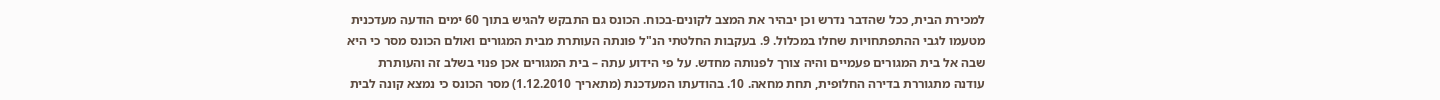למכירת הבית, ככל שהדבר נדרש וכן יבהיר את המצב לקונים-בכוח. הכונס גם התבקש להגיש בתוך 60 ימים הודעה מעדכנית מטעמו לגבי ההתפתחויות שחלו במכלול. 9. בעקבות החלטתי הנ"ל פונתה העותרת מבית המגורים ואולם הכונס מסר כי היא שבה אל בית המגורים פעמיים והיה צורך לפנותה מחדש. על פי הידוע עתה – בית המגורים אכן פנוי בשלב זה והעותרת עודנה מתגוררת בדירה החלופית, תחת מחאה. 10. בהודעתו המעדכנת (מתאריך 1.12.2010) מסר הכונס כי נמצא קונה לבית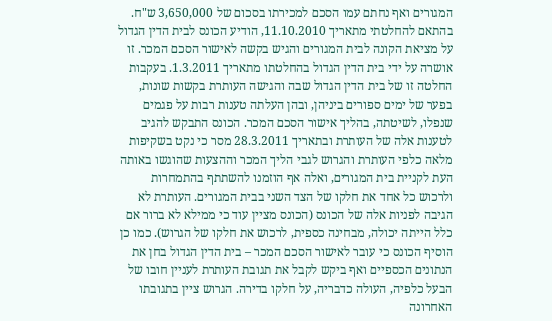המגורים ואף נחתם עמו הסכם למכירתו בסכום של 3,650,000 ש"ח. בהתאם להחלטתי מתאריך 11.10.2010, הודיע הכונס לבית הדין הגדול על מציאת הקונה לבית המגורים והגיש בקשה לאישור הסכם המכר. זו אושרה על ידי בית הדין הגדול בהחלטתו מתאריך 1.3.2011. בעקבות החלטה זו של בית הדין הגדול שבה והגישה העותרת בקשות שונות, בפער של ימים ספורים ביניהן, ובהן העלתה טענות רבות על פגמים שנפלו, לשיטתה, בהליך אישור הסכם המכר. הכונס התבקש להגיב לטענות אלה של העותרת ובתאריך 28.3.2011 מסר כי נקט בשקיפות מלאה כלפי העותרת והגרוש לגבי הליך המכר וההצעות שהוגשו באותה העת לקניית בית המגורים, ואלה אף הוזמנו להשתתף בהתמחרות ולרכוש כל אחד את חלקו של הצד השני בבית המגורים. העותרת לא הגיבה לפניות אלה של הכונס (הכונס מציין עוד כי ממילא לא ברור אם כלל הייתה יכולה, מבחינה כספית, לרכוש את חלקו של הגרוש). כמו כן הוסיף הכונס כי עובר לאישור הסכם המכר – בית הדין הגדול בחן את הנתונים הכספיים ואף ביקש לקבל את תגובת העותרת לעניין חובו של הבעל כלפיה, העולה כדבריה, על חלקו בדירה. הגרוש ציין בתגובתו האחרונה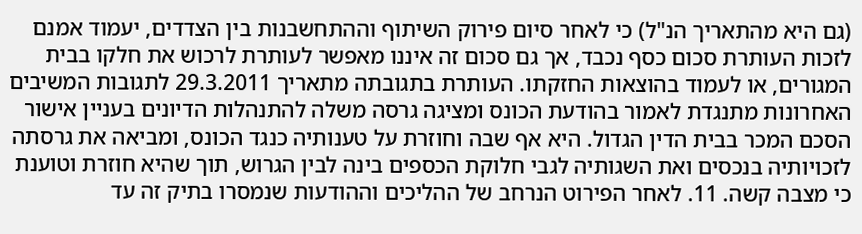(גם היא מהתאריך הנ"ל) כי לאחר סיום פירוק השיתוף וההתחשבנות בין הצדדים, יעמוד אמנם לזכות העותרת סכום כסף נכבד, אך גם סכום זה איננו מאפשר לעותרת לרכוש את חלקו בבית המגורים, או לעמוד בהוצאות החזקתו. העותרת בתגובתה מתאריך 29.3.2011 לתגובות המשיבים האחרונות מתנגדת לאמור בהודעת הכונס ומציגה גרסה משלה להתנהלות הדיונים בעניין אישור הסכם המכר בבית הדין הגדול. היא אף שבה וחוזרת על טענותיה כנגד הכונס, ומביאה את גרסתה לזכויותיה בנכסים ואת השגותיה לגבי חלוקת הכספים בינה לבין הגרוש, תוך שהיא חוזרת וטוענת כי מצבה קשה. 11. לאחר הפירוט הנרחב של ההליכים וההודעות שנמסרו בתיק זה עד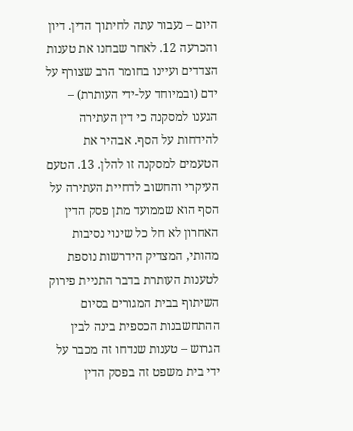היום – נעבור עתה לחיתוך הדין. דיון והכרעה 12. לאחר שבחנו את טענות הצדדים ועיינו בחומר הרב שצורף על ידם (ובמיוחד על-ידי העותרת) – הגענו למסקנה כי דין העתירה להידחות על הסף. אבהיר את הטעמים למסקנה זו להלן. 13. הטעם העיקרי והחשוב לדחיית העתירה על הסף הוא שממועד מתן פסק הדין האחרון לא חל כל שינוי נסיבות מהותי, המצדיק הידרשות נוספת לטענות העותרת בדבר התניית פירוק השיתוף בבית המגורים בסיום ההתחשבנות הכספית בינה לבין הגרוש – טענות שנדחו זה מכבר על ידי בית משפט זה בפסק הדין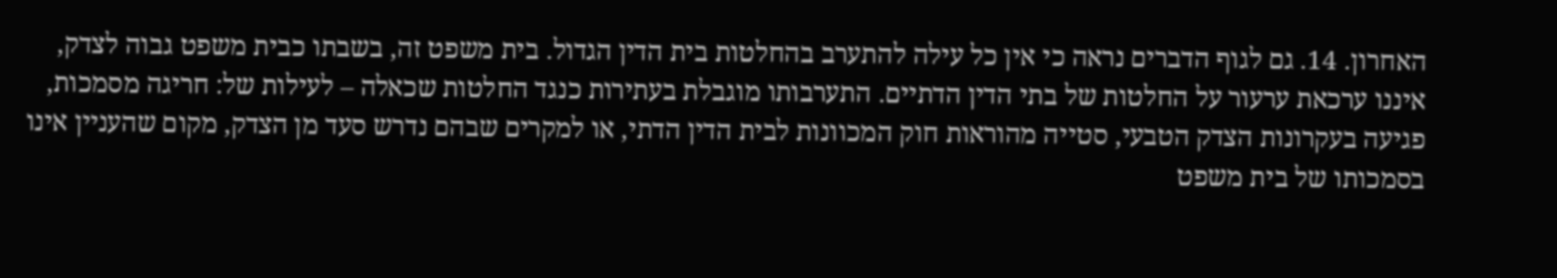האחרון. 14. גם לגוף הדברים נראה כי אין כל עילה להתערב בהחלטות בית הדין הגדול. בית משפט זה, בשבתו כבית משפט גבוה לצדק, איננו ערכאת ערעור על החלטות של בתי הדין הדתיים. התערבותו מוגבלת בעתירות כנגד החלטות שכאלה – לעילות של: חריגה מסמכות, פגיעה בעקרונות הצדק הטבעי, סטייה מהוראות חוק המכוונות לבית הדין הדתי, או למקרים שבהם נדרש סעד מן הצדק, מקום שהעניין אינו בסמכותו של בית משפט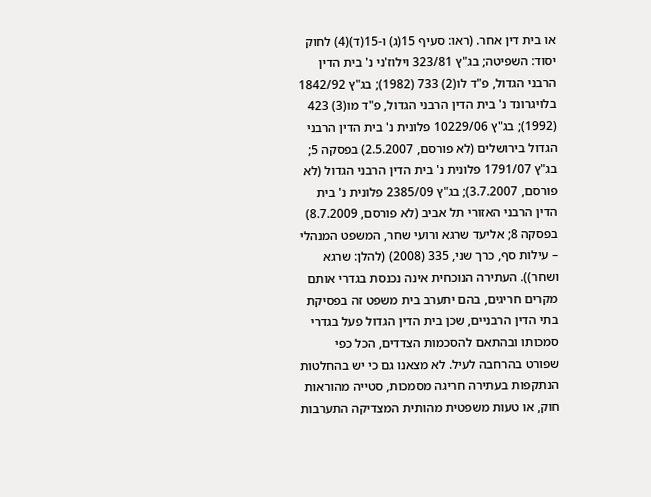או בית דין אחר. (ראו: סעיף 15(ג) ו-15(ד)(4) לחוק יסוד: השפיטה; בג"ץ 323/81 וילוז'ני נ' בית הדין הרבני הגדול, פ"ד לו(2) 733 (1982); בג"ץ 1842/92 בלויגרונד נ' בית הדין הרבני הגדול, פ"ד מו(3) 423 (1992); בג"ץ 10229/06 פלונית נ' בית הדין הרבני הגדול בירושלים (לא פורסם, 2.5.2007) בפסקה 5; בג"ץ 1791/07 פלונית נ' בית הדין הרבני הגדול (לא פורסם, 3.7.2007); בג"ץ 2385/09 פלונית נ' בית הדין הרבני האזורי תל אביב (לא פורסם, 8.7.2009) בפסקה 8; אליעד שרגא ורועי שחר, המשפט המנהלי – עילות סף, כרך שני, 335 (2008) (להלן: שרגא ושחר)). העתירה הנוכחית אינה נכנסת בגדרי אותם מקרים חריגים, בהם יתערב בית משפט זה בפסיקת בתי הדין הרבניים, שכן בית הדין הגדול פעל בגדרי סמכותו ובהתאם להסכמות הצדדים, הכל כפי שפורט בהרחבה לעיל. לא מצאנו גם כי יש בהחלטות הנתקפות בעתירה חריגה מסמכות, סטייה מהוראות חוק, או טעות משפטית מהותית המצדיקה התערבות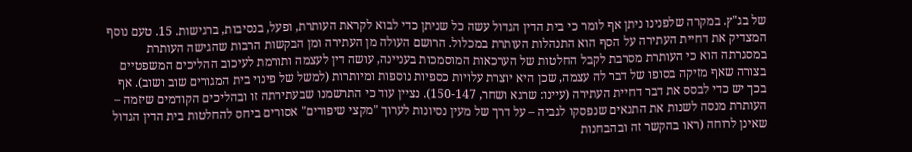של בג"ץ. במקרה שלפנינו ניתן אף לומר כי בית הדין הגדול עשה כל שניתן כדי לבוא לקראת העותרת, ופעל, בנסיבות, ברגישות. 15. טעם נוסף המצדיק את דחיית העתירה על הסף הוא התנהלות העותרת במכלול. הרושם העולה מן העתירה ומן הבקשות הרבות שהגישה העותרת במסגרתה הוא כי העותרת מסרבת לקבל החלטות של הערכאות המוסמכות בעניינה, עושה דין לעצמה ותורמת לעיכוב ההליכים המשפטיים בצורה שאף מזיקה בסופו של דבר לה עצמה, שכן היא יוצרת עלויות כספיות נוספות ומיותרות (למשל של פינוי בית המגורים שוב ושוב). אף בכך יש כדי לבסס את דבר דחיית העתירה (עיינו: שרגא ושחר, 150-147). נציין עוד כי התרשמנו שבעתירתה זו ובהליכים הקודמים שיזמה – העותרת מנסה לשנות את התנאים שנפסקו לגביה – על דרך של מעין נסיונות לערוך "מקצי שיפורים" אסורים ביחס להחלטות בית הדין הגדול שאינן לרוחה (ראו בהקשר זה ובהבחנות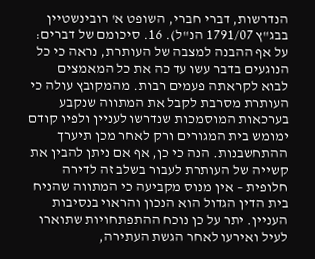הנדרשות, דברי חברי, השופט א' רובינשטיין בבג"ץ 1791/07 הנ"ל). 16. סיכומם של דברים: על אף ההבנה למצבה של העותרת, נראה כי כל הנוגעים בדבר עשו עד כה את כל המאמצים לבוא לקראתה פעמים רבות. מהמקובץ עולה כי העותרת מסרבת לקבל את המתווה שנקבע בערכאות המוסמכות שנדרשו לעניין ולפיו קודם ימומש בית המגורים ורק לאחר מכן תיערך ההתחשבנות. הנה כי כן, אף אם ניתן להבין את קשייה של העותרת לעבור בשלב זה לדירה חלופית – אין מנוס מקביעה כי המתווה שהניח בית הדין הגדול הוא הנכון והראוי בנסיבות העניין. יתר על כן נוכח ההתפתחויות שתוארו לעיל ואירעו לאחר הגשת העתירה,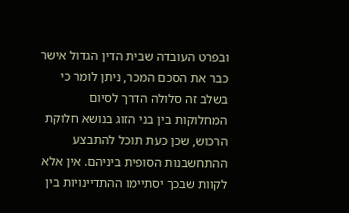ובפרט העובדה שבית הדין הגדול אישר כבר את הסכם המכר, ניתן לומר כי בשלב זה סלולה הדרך לסיום המחלוקות בין בני הזוג בנושא חלוקת הרכוש, שכן כעת תוכל להתבצע ההתחשבנות הסופית ביניהם. אין אלא לקוות שבכך יסתיימו ההתדיינויות בין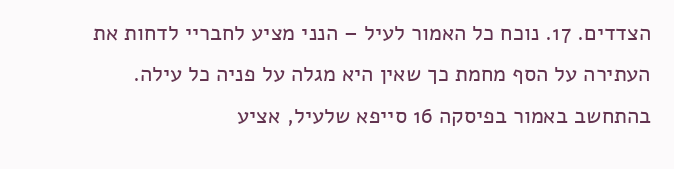הצדדים. 17. נוכח כל האמור לעיל – הנני מציע לחבריי לדחות את העתירה על הסף מחמת כך שאין היא מגלה על פניה כל עילה. בהתחשב באמור בפיסקה 16 סייפא שלעיל, אציע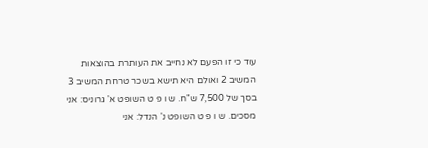עוד כי זו הפעם לא נחייב את העותרת בהוצאות המשיב 2 ואולם היא תישא בשכר טרחת המשיב 3 בסך של 7,500 ש"ח. ש ו פ ט השופט א' גרוניס: אני מסכים. ש ו פ ט השופט נ' הנדל: אני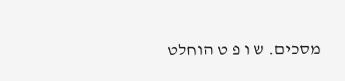מסכים. ש ו פ ט הוחלט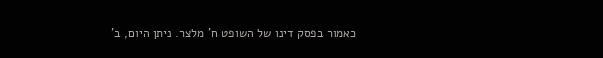כאמור בפסק דינו של השופט ח' מלצר. ניתן היום, ב'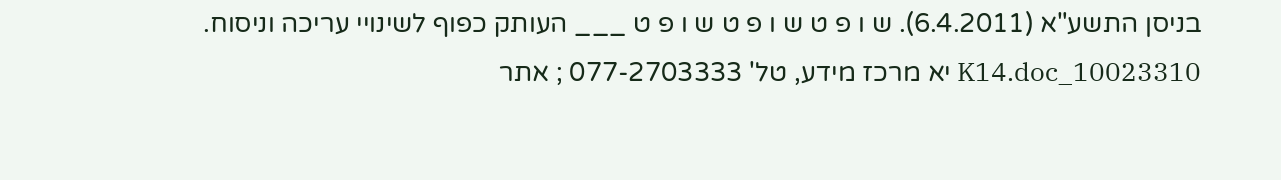בניסן התשע"א (6.4.2011). ש ו פ ט ש ו פ ט ש ו פ ט ___ העותק כפוף לשינויי עריכה וניסוח. 10023310_K14.doc יא מרכז מידע, טל' 077-2703333 ; אתר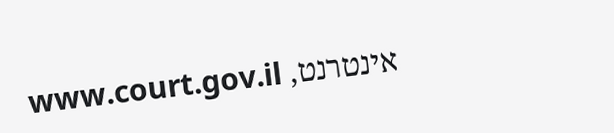אינטרנט, www.court.gov.il